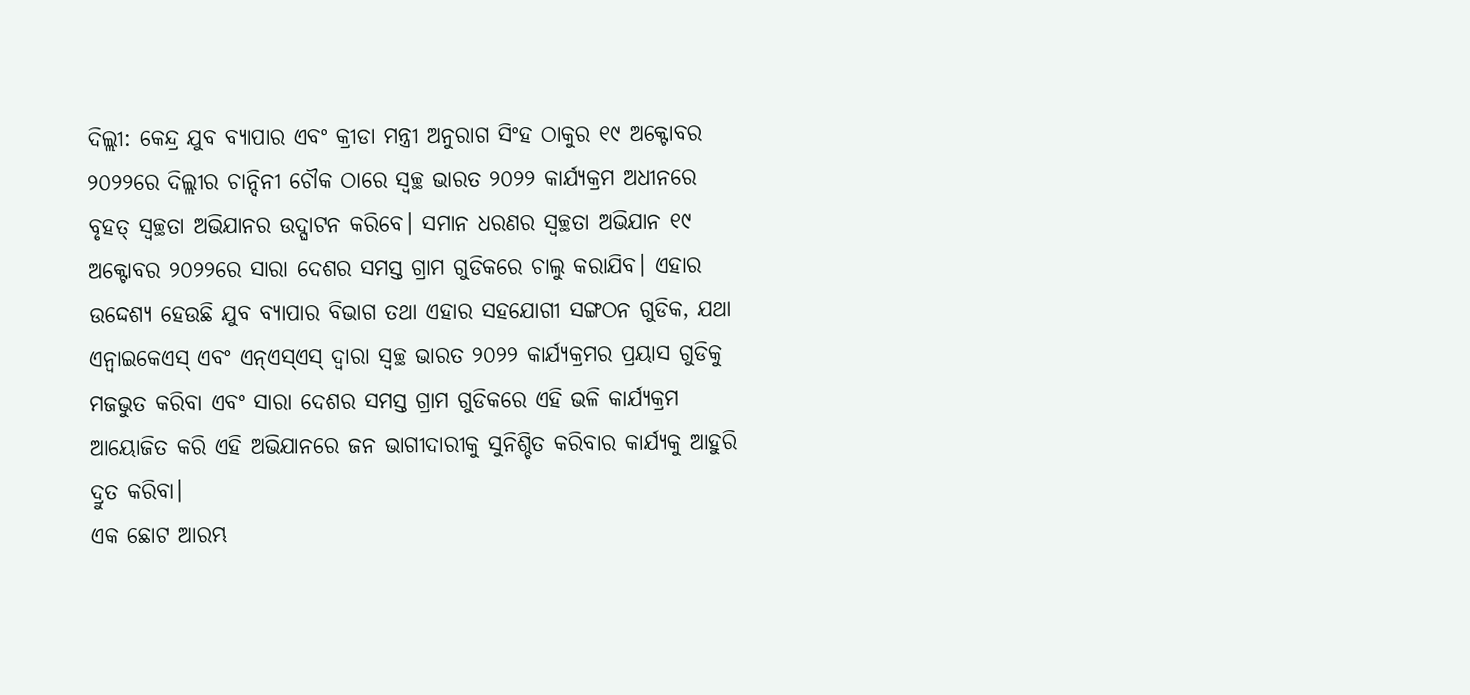ଦିଲ୍ଲୀ: କେନ୍ଦ୍ର ଯୁବ ବ୍ୟାପାର ଏବଂ କ୍ରୀଡା ମନ୍ତ୍ରୀ ଅନୁରାଗ ସିଂହ ଠାକୁର ୧୯ ଅକ୍ଟୋବର ୨୦୨୨ରେ ଦିଲ୍ଲୀର ଚାନ୍ଦିନୀ ଚୌକ ଠାରେ ସ୍ୱଚ୍ଛ ଭାରତ ୨୦୨୨ କାର୍ଯ୍ୟକ୍ରମ ଅଧୀନରେ ବୃହତ୍ ସ୍ୱଚ୍ଛତା ଅଭିଯାନର ଉଦ୍ଘାଟନ କରିବେ। ସମାନ ଧରଣର ସ୍ୱଚ୍ଛତା ଅଭିଯାନ ୧୯ ଅକ୍ଟୋବର ୨୦୨୨ରେ ସାରା ଦେଶର ସମସ୍ତ ଗ୍ରାମ ଗୁଡିକରେ ଚାଲୁ କରାଯିବ। ଏହାର ଉଦ୍ଦେଶ୍ୟ ହେଉଛି ଯୁବ ବ୍ୟାପାର ବିଭାଗ ତଥା ଏହାର ସହଯୋଗୀ ସଙ୍ଗଠନ ଗୁଡିକ, ଯଥା ଏନ୍ୱାଇକେଏସ୍ ଏବଂ ଏନ୍ଏସ୍ଏସ୍ ଦ୍ୱାରା ସ୍ୱଚ୍ଛ ଭାରତ ୨୦୨୨ କାର୍ଯ୍ୟକ୍ରମର ପ୍ରୟାସ ଗୁଡିକୁ ମଜଭୁତ କରିବା ଏବଂ ସାରା ଦେଶର ସମସ୍ତ ଗ୍ରାମ ଗୁଡିକରେ ଏହି ଭଳି କାର୍ଯ୍ୟକ୍ରମ ଆୟୋଜିତ କରି ଏହି ଅଭିଯାନରେ ଜନ ଭାଗୀଦାରୀକୁ ସୁନିଶ୍ଚିତ କରିବାର କାର୍ଯ୍ୟକୁ ଆହୁରି ଦ୍ରୁତ କରିବା।
ଏକ ଛୋଟ ଆରମ୍ଭ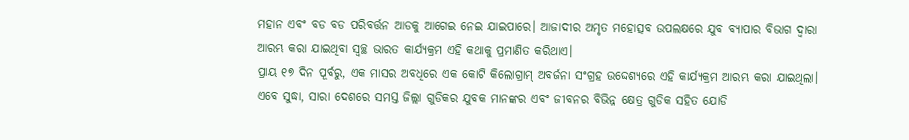ମହାନ ଏବଂ ବଡ ବଡ ପରିବର୍ତ୍ତନ ଆଡକୁ ଆଗେଇ ନେଇ ଯାଇପାରେ। ଆଜାଦୀର ଅମୃତ ମହୋତ୍ସବ ଉପଲକ୍ଷରେ ଯୁବ ବ୍ୟାପାର ବିଭାଗ ଦ୍ୱାରା ଆରମ୍ଭ କରା ଯାଇଥିବା ସ୍ୱଚ୍ଛ ଭାରତ କାର୍ଯ୍ୟକ୍ରମ ଏହି କଥାକୁ ପ୍ରମାଣିତ କରିଥାଏ।
ପ୍ରାୟ ୧୭ ଦିନ ପୂର୍ବରୁ, ଏକ ମାସର ଅବଧିରେ ଏକ କୋଟି କିଲୋଗ୍ରାମ୍ ଅବର୍ଜନା ସଂଗ୍ରହ ଉଦ୍ଦେଶ୍ୟରେ ଏହି କାର୍ଯ୍ୟକ୍ରମ ଆରମ୍ଭ କରା ଯାଇଥିଲା। ଏବେ ସୁଦ୍ଧା, ସାରା ଦେଶରେ ସମସ୍ତ ଜିଲ୍ଲା ଗୁଡିକର ଯୁବକ ମାନଙ୍କର ଏବଂ ଜୀବନର ବିଭିନ୍ନ କ୍ଷେତ୍ର ଗୁଡିକ ସହିତ ଯୋଡି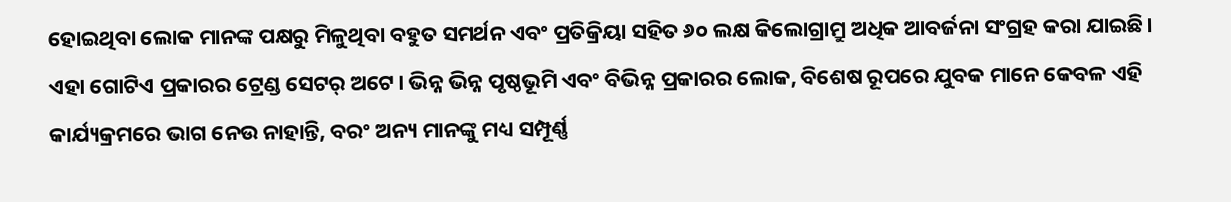ହୋଇଥିବା ଲୋକ ମାନଙ୍କ ପକ୍ଷରୁ ମିଳୁଥିବା ବହୁତ ସମର୍ଥନ ଏବଂ ପ୍ରତିକ୍ରିୟା ସହିତ ୬୦ ଲକ୍ଷ କିଲୋଗ୍ରାମ୍ରୁ ଅଧିକ ଆବର୍ଜନା ସଂଗ୍ରହ କରା ଯାଇଛି।
ଏହା ଗୋଟିଏ ପ୍ରକାରର ଟ୍ରେଣ୍ଡ ସେଟର୍ ଅଟେ। ଭିନ୍ନ ଭିନ୍ନ ପୃଷ୍ଠଭୂମି ଏବଂ ବିଭିନ୍ନ ପ୍ରକାରର ଲୋକ, ବିଶେଷ ରୂପରେ ଯୁବକ ମାନେ କେବଳ ଏହି କାର୍ଯ୍ୟକ୍ରମରେ ଭାଗ ନେଉ ନାହାନ୍ତି, ବରଂ ଅନ୍ୟ ମାନଙ୍କୁ ମଧ୍ୟ ସମ୍ପୂର୍ଣ୍ଣ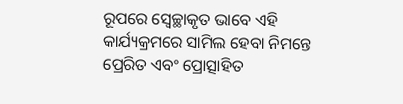ରୂପରେ ସ୍ୱେଚ୍ଛାକୃତ ଭାବେ ଏହି କାର୍ଯ୍ୟକ୍ରମରେ ସାମିଲ ହେବା ନିମନ୍ତେ ପ୍ରେରିତ ଏବଂ ପ୍ରୋତ୍ସାହିତ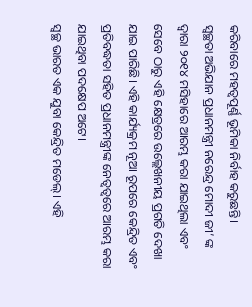କରିବାରେ ମହତ୍ୱପୂର୍ଣ୍ଣ ଭୂମିକା ନିର୍ବାହ କରୁଛନ୍ତି।
ସ୍ୱଚ୍ଛତା ଅଭିଯାନ ପ୍ରଧାନମନ୍ତ୍ରୀ ନରେନ୍ଦ୍ର ମୋଦୀ ଜୀ’ ଙ୍କ ଦ୍ୱାରା ୨୦୧୪ ମସିହାରେ ଆରମ୍ଭ କରା ଯାଇଥିଲା ଏବଂ ସେବେ ଠାରୁ ଏହି କ୍ଷେତ୍ରରେ ଉଲ୍ଲେଖନୀୟ ପ୍ରଗତି ଦେଖା ଯାଇ ପାରିଛି। ଏହି କାର୍ଯ୍ୟକ୍ରମ ନୂଆ ରୂପରେ କେନ୍ଦ୍ରିତ ଏବଂ ପ୍ରତିବଦ୍ଧତା ସହିତ ପ୍ରଧାନମନ୍ତ୍ରୀଙ୍କ ନେତ୍ୱତ୍ୱରେ ଆରମ୍ଭ କରା ଯାଇଥିବା ପଦକ୍ଷେପ ଅଟେ।
ସ୍ୱଚ୍ଛ ଭାରତ ଏକ ଯୁବା କେନ୍ଦ୍ରିତ ମଡେଲ୍। ଏହି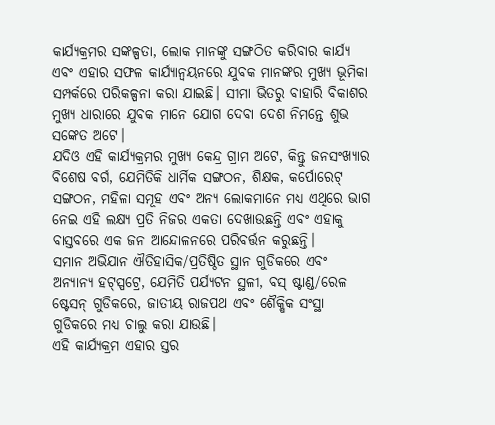କାର୍ଯ୍ୟକ୍ରମର ସଙ୍କଳ୍ପତା, ଲୋକ ମାନଙ୍କୁ ସଙ୍ଗଠିତ କରିବାର କାର୍ଯ୍ୟ ଏବଂ ଏହାର ସଫଳ କାର୍ଯ୍ୟାନ୍ୱୟନରେ ଯୁବକ ମାନଙ୍କର ମୁଖ୍ୟ ଭୂମିକା ସମ୍ପର୍କରେ ପରିକଳ୍ପନା କରା ଯାଇଛି। ସୀମା ଭିତରୁ ବାହାରି ବିକାଶର ମୁଖ୍ୟ ଧାରାରେ ଯୁବକ ମାନେ ଯୋଗ ଦେବା ଦେଶ ନିମନ୍ତେ ଶୁଭ ସଙ୍କେତ ଅଟେ।
ଯଦିଓ ଏହି କାର୍ଯ୍ୟକ୍ରମର ମୁଖ୍ୟ କେନ୍ଦ୍ର ଗ୍ରାମ ଅଟେ, କିନ୍ତୁ ଜନସଂଖ୍ୟାର ବିଶେଷ ବର୍ଗ, ଯେମିତିକି ଧାର୍ମିକ ସଙ୍ଗଠନ, ଶିକ୍ଷକ, କର୍ପୋରେଟ୍ ସଙ୍ଗଠନ, ମହିଳା ସମୂହ ଏବଂ ଅନ୍ୟ ଲୋକମାନେ ମଧ୍ୟ ଏଥିରେ ଭାଗ ନେଇ ଏହି ଲକ୍ଷ୍ୟ ପ୍ରତି ନିଜର ଏକତା ଦେଖାଉଛନ୍ତି ଏବଂ ଏହାକୁ ବାସ୍ତବରେ ଏକ ଜନ ଆନ୍ଦୋଳନରେ ପରିବର୍ତ୍ତନ କରୁଛନ୍ତି।
ସମାନ ଅଭିଯାନ ଐତିହାସିକ/ପ୍ରତିଷ୍ଠିତ ସ୍ଥାନ ଗୁଡିକରେ ଏବଂ ଅନ୍ୟାନ୍ୟ ହଟ୍ସ୍ପଟ୍ରେ, ଯେମିତି ପର୍ଯ୍ୟଟନ ସ୍ଥଳୀ, ବସ୍ ଷ୍ଟାଣ୍ଡ/ରେଳ ଷ୍ଟେସନ୍ ଗୁଡିକରେ, ଜାତୀୟ ରାଜପଥ ଏବଂ ଶୈକ୍ଷିକ ସଂସ୍ଥା ଗୁଡିକରେ ମଧ୍ୟ ଚାଲୁ କରା ଯାଉଛି।
ଏହି କାର୍ଯ୍ୟକ୍ରମ ଏହାର ସ୍ତର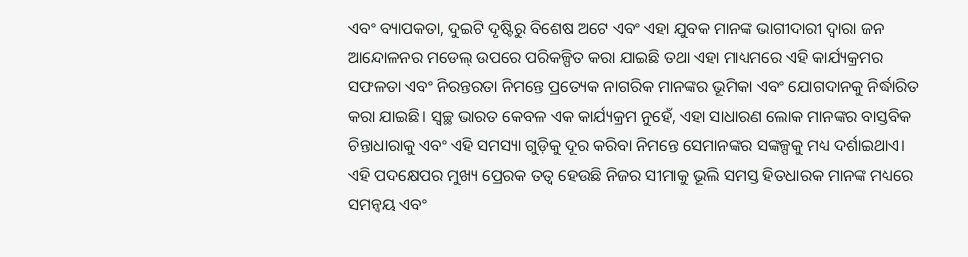ଏବଂ ବ୍ୟାପକତା, ଦୁଇଟି ଦୃଷ୍ଟିରୁ ବିଶେଷ ଅଟେ ଏବଂ ଏହା ଯୁବକ ମାନଙ୍କ ଭାଗୀଦାରୀ ଦ୍ୱାରା ଜନ ଆନ୍ଦୋଳନର ମଡେଲ୍ ଉପରେ ପରିକଳ୍ପିତ କରା ଯାଇଛି ତଥା ଏହା ମାଧ୍ୟମରେ ଏହି କାର୍ଯ୍ୟକ୍ରମର ସଫଳତା ଏବଂ ନିରନ୍ତରତା ନିମନ୍ତେ ପ୍ରତ୍ୟେକ ନାଗରିକ ମାନଙ୍କର ଭୂମିକା ଏବଂ ଯୋଗଦାନକୁ ନିର୍ଦ୍ଧାରିତ କରା ଯାଇଛି। ସ୍ୱଚ୍ଛ ଭାରତ କେବଳ ଏକ କାର୍ଯ୍ୟକ୍ରମ ନୁହେଁ, ଏହା ସାଧାରଣ ଲୋକ ମାନଙ୍କର ବାସ୍ତବିକ ଚିନ୍ତାଧାରାକୁ ଏବଂ ଏହି ସମସ୍ୟା ଗୁଡ଼ିକୁ ଦୂର କରିବା ନିମନ୍ତେ ସେମାନଙ୍କର ସଙ୍କଳ୍ପକୁ ମଧ୍ୟ ଦର୍ଶାଇଥାଏ।
ଏହି ପଦକ୍ଷେପର ମୁଖ୍ୟ ପ୍ରେରକ ତତ୍ୱ ହେଉଛି ନିଜର ସୀମାକୁ ଭୂଲି ସମସ୍ତ ହିତଧାରକ ମାନଙ୍କ ମଧ୍ୟରେ ସମନ୍ୱୟ ଏବଂ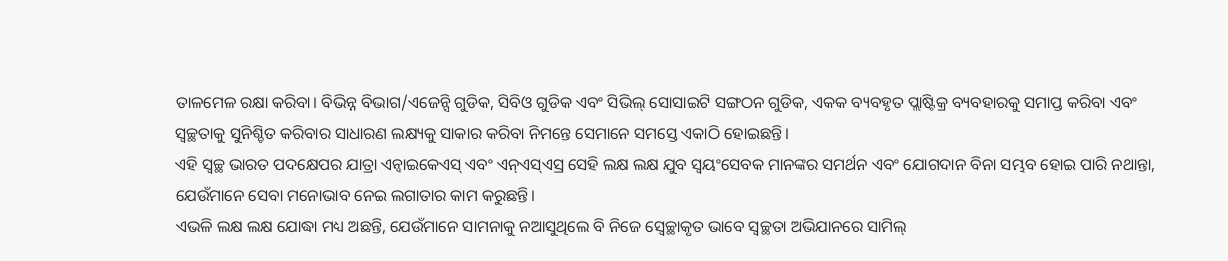ତାଳମେଳ ରକ୍ଷା କରିବା। ବିଭିନ୍ନ ବିଭାଗ/ଏଜେନ୍ସି ଗୁଡିକ, ସିବିଓ ଗୁଡିକ ଏବଂ ସିଭିଲ୍ ସୋସାଇଟି ସଙ୍ଗଠନ ଗୁଡିକ, ଏକକ ବ୍ୟବହୃତ ପ୍ଲାଷ୍ଟିକ୍ର ବ୍ୟବହାରକୁ ସମାପ୍ତ କରିବା ଏବଂ ସ୍ୱଚ୍ଛତାକୁ ସୁନିଶ୍ଚିତ କରିବାର ସାଧାରଣ ଲକ୍ଷ୍ୟକୁ ସାକାର କରିବା ନିମନ୍ତେ ସେମାନେ ସମସ୍ତେ ଏକାଠି ହୋଇଛନ୍ତି।
ଏହି ସ୍ୱଚ୍ଛ ଭାରତ ପଦକ୍ଷେପର ଯାତ୍ରା ଏନ୍ୱାଇକେଏସ୍ ଏବଂ ଏନ୍ଏସ୍ଏସ୍ର ସେହି ଲକ୍ଷ ଲକ୍ଷ ଯୁବ ସ୍ୱୟଂସେବକ ମାନଙ୍କର ସମର୍ଥନ ଏବଂ ଯୋଗଦାନ ବିନା ସମ୍ଭବ ହୋଇ ପାରି ନଥାନ୍ତା, ଯେଉଁମାନେ ସେବା ମନୋଭାବ ନେଇ ଲଗାତାର କାମ କରୁଛନ୍ତି।
ଏଭଳି ଲକ୍ଷ ଲକ୍ଷ ଯୋଦ୍ଧା ମଧ୍ୟ ଅଛନ୍ତି, ଯେଉଁମାନେ ସାମନାକୁ ନଆସୁଥିଲେ ବି ନିଜେ ସ୍ୱେଚ୍ଛାକୃତ ଭାବେ ସ୍ୱଚ୍ଛତା ଅଭିଯାନରେ ସାମିଲ୍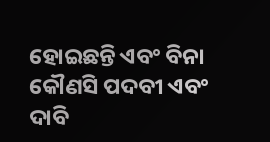ହୋଇଛନ୍ତି ଏବଂ ବିନା କୌଣସି ପଦବୀ ଏବଂ ଦାବି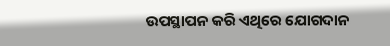ଉପସ୍ଥାପନ କରି ଏଥିରେ ଯୋଗଦାନ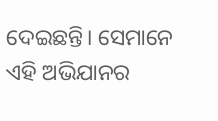ଦେଇଛନ୍ତି। ସେମାନେ ଏହି ଅଭିଯାନର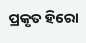ପ୍ରକୃତ ହିରୋ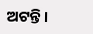ଅଟନ୍ତି।